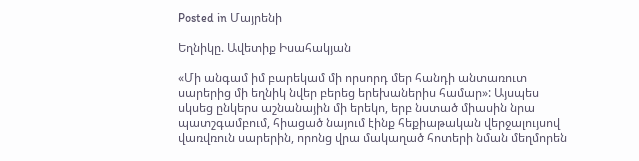Posted in Մայրենի

Եղնիկը. Ավետիք Իսահակյան

«Մի անգամ իմ բարեկամ մի որսորդ մեր հանդի անտառուտ սարերից մի եղնիկ նվեր բերեց երեխաներիս համար»: Այսպես սկսեց ընկերս աշնանային մի երեկո, երբ նստած միասին նրա պատշգամբում, հիացած նայում էինք հեքիաթական վերջալույսով վառվռուն սարերին, որոնց վրա մակաղած հոտերի նման մեղմորեն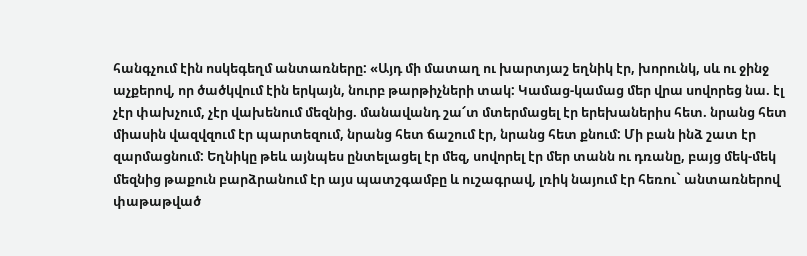հանգչում էին ոսկեգեղմ անտառները: «Այդ մի մատաղ ու խարտյաշ եղնիկ էր, խորունկ, սև ու ջինջ աչքերով, որ ծածկվում էին երկայն, նուրբ թարթիչների տակ: Կամաց-կամաց մեր վրա սովորեց նա. էլ չէր փախչում, չէր վախենում մեզնից. մանավանդ շա՜տ մտերմացել էր երեխաներիս հետ. նրանց հետ միասին վազվզում էր պարտեզում, նրանց հետ ճաշում էր, նրանց հետ քնում: Մի բան ինձ շատ էր զարմացնում: Եղնիկը թեև այնպես ընտելացել էր մեզ, սովորել էր մեր տանն ու դռանը, բայց մեկ-մեկ մեզնից թաքուն բարձրանում էր այս պատշգամբը և ուշագրավ, լռիկ նայում էր հեռու` անտառներով փաթաթված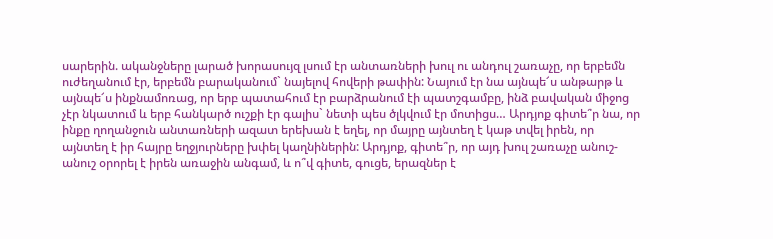սարերին. ականջները լարած խորասույզ լսում էր անտառների խուլ ու անդուլ շառաչը, որ երբեմն ուժեղանում էր, երբեմն բարականում` նայելով հովերի թափին: Նայում էր նա այնպե՜ս անթարթ և այնպե՜ս ինքնամոռաց, որ երբ պատահում էր բարձրանում էի պատշգամբը, ինձ բավական միջոց չէր նկատում և երբ հանկարծ ուշքի էր գալիս` նետի պես ծլկվում էր մոտիցս… Արդյոք գիտե՞ր նա, որ ինքը ղողանջուն անտառների ազատ երեխան է եղել, որ մայրը այնտեղ է կաթ տվել իրեն, որ այնտեղ է իր հայրը եղջյուրները խփել կաղնիներին: Արդյոք, գիտե՞ր, որ այդ խուլ շառաչը անուշ-անուշ օրորել է իրեն առաջին անգամ, և ո՞վ գիտե, գուցե, երազներ է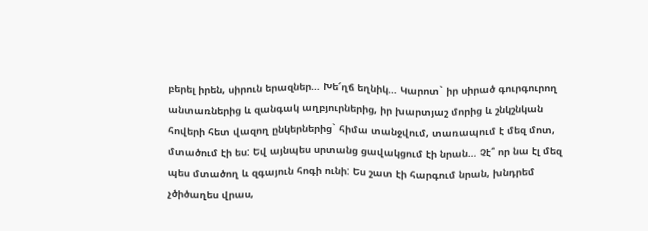բերել իրեն, սիրուն երազներ… Խե՜ղճ եղնիկ… Կարոտ` իր սիրած գուրգուրող անտառներից և զանգակ աղբյուրներից, իր խարտյաշ մորից և շնկշնկան հովերի հետ վազող ընկերներից` հիմա տանջվում, տառապում է մեզ մոտ, մտածում էի ես: Եվ այնպես սրտանց ցավակցում էի նրան… Չէ՞ որ նա էլ մեզ պես մտածող և զգայուն հոգի ունի: Ես շատ էի հարգում նրան, խնդրեմ չծիծաղես վրաս,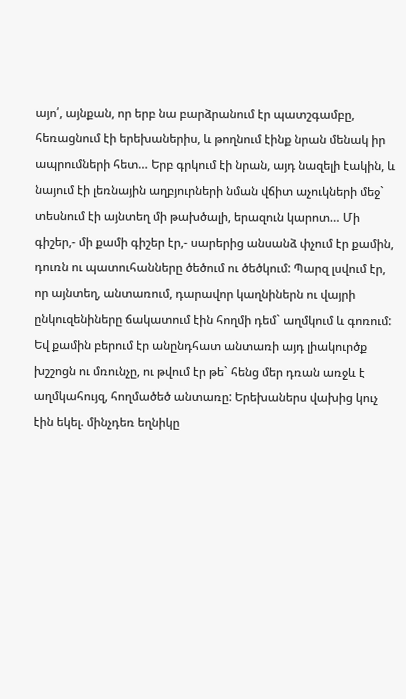այո՛, այնքան, որ երբ նա բարձրանում էր պատշգամբը, հեռացնում էի երեխաներիս, և թողնում էինք նրան մենակ իր ապրումների հետ… Երբ գրկում էի նրան, այդ նազելի էակին, և նայում էի լեռնային աղբյուրների նման վճիտ աչուկների մեջ` տեսնում էի այնտեղ մի թախծալի, երազուն կարոտ… Մի գիշեր,- մի քամի գիշեր էր,- սարերից անսանձ փչում էր քամին, դուռն ու պատուհանները ծեծում ու ծեծկում: Պարզ լսվում էր, որ այնտեղ, անտառում, դարավոր կաղնիներն ու վայրի ընկուզենիները ճակատում էին հողմի դեմ` աղմկում և գոռում: Եվ քամին բերում էր անընդհատ անտառի այդ լիակուրծք խշշոցն ու մռունչը, ու թվում էր թե` հենց մեր դռան առջև է աղմկահույզ, հողմածեծ անտառը: Երեխաներս վախից կուչ էին եկել. մինչդեռ եղնիկը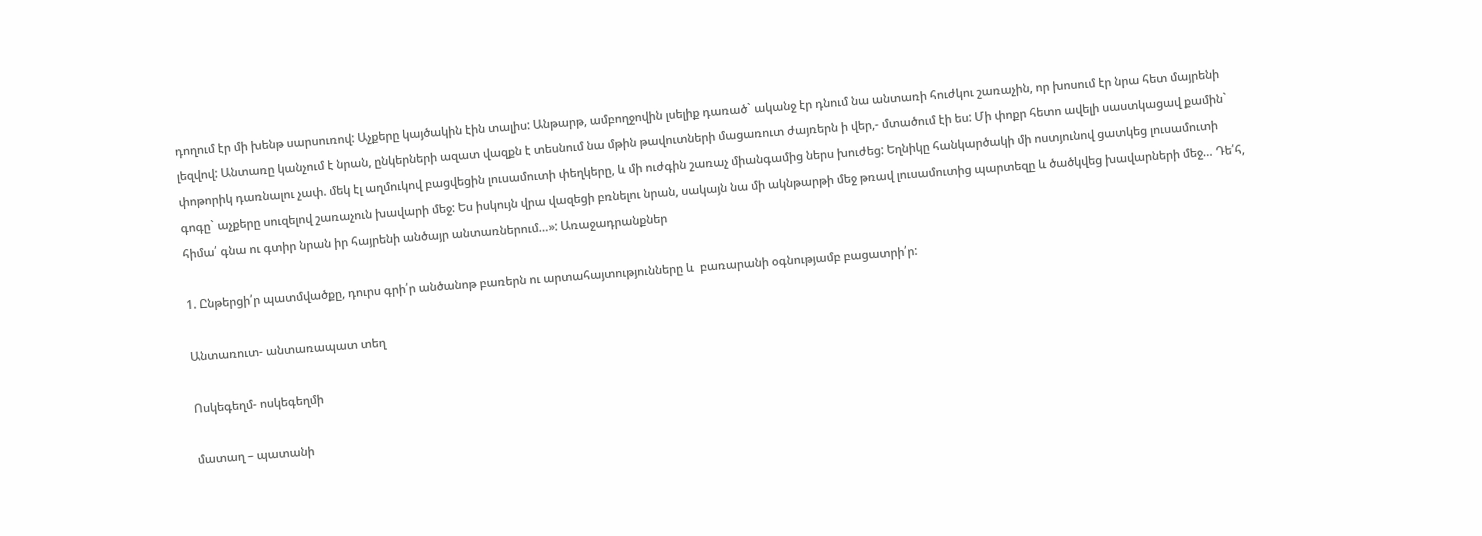դողում էր մի խենթ սարսուռով: Աչքերը կայծակին էին տալիս: Անթարթ, ամբողջովին լսելիք դառած` ականջ էր դնում նա անտառի հուժկու շառաչին, որ խոսում էր նրա հետ մայրենի լեզվով: Անտառը կանչում է նրան, ընկերների ազատ վազքն է տեսնում նա մթին թավուտների մացառուտ ժայռերն ի վեր,- մտածում էի ես: Մի փոքր հետո ավելի սաստկացավ քամին` փոթորիկ դառնալու չափ. մեկ էլ աղմուկով բացվեցին լուսամուտի փեղկերը, և մի ուժգին շառաչ միանգամից ներս խուժեց: Եղնիկը հանկարծակի մի ոստյունով ցատկեց լուսամուտի գոգը` աչքերը սուզելով շառաչուն խավարի մեջ: Ես իսկույն վրա վազեցի բռնելու նրան, սակայն նա մի ակնթարթի մեջ թռավ լուսամուտից պարտեզը և ծածկվեց խավարների մեջ… Դե՛հ, հիմա՛ գնա ու գտիր նրան իր հայրենի անծայր անտառներում…»: Առաջադրանքներ

1. Ընթերցի՛ր պատմվածքը, դուրս գրի՛ր անծանոթ բառերն ու արտահայտությունները և  բառարանի օգնությամբ բացատրի՛ր:

Անտառուտ- անտառապատ տեղ

Ոսկեգեղմ- ոսկեգեղմի

մատաղ – պատանի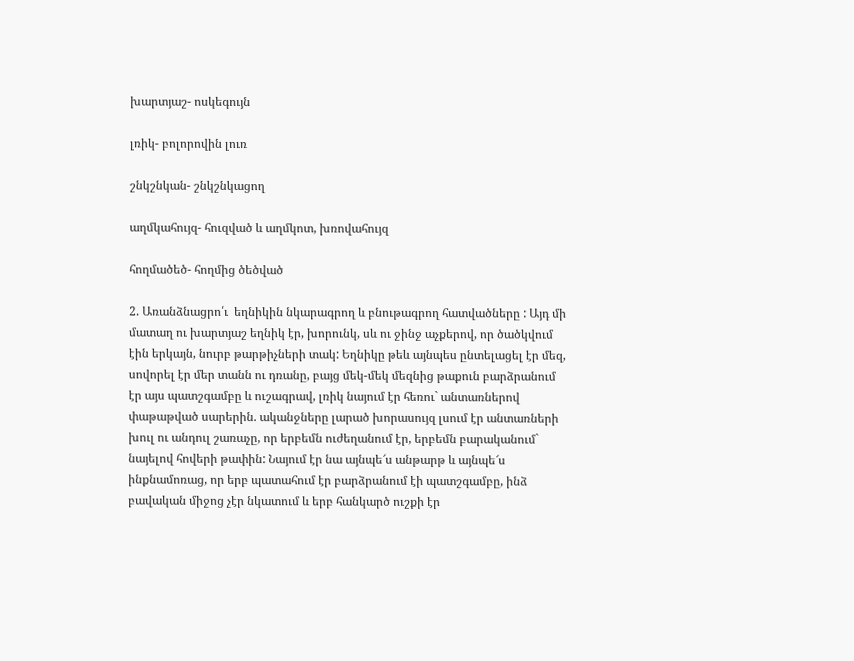խարտյաշ- ոսկեգույն

լռիկ- բոլորովին լուռ

շնկշնկան- շնկշնկացող

աղմկահույզ- հուզված և աղմկոտ, խռովահույզ

հողմածեծ- հողմից ծեծված

2. Առանձնացրո՛ւ  եղնիկին նկարագրող և բնութագրող հատվածները : Այդ մի մատաղ ու խարտյաշ եղնիկ էր, խորունկ, սև ու ջինջ աչքերով, որ ծածկվում էին երկայն, նուրբ թարթիչների տակ: Եղնիկը թեև այնպես ընտելացել էր մեզ, սովորել էր մեր տանն ու դռանը, բայց մեկ-մեկ մեզնից թաքուն բարձրանում էր այս պատշգամբը և ուշագրավ, լռիկ նայում էր հեռու` անտառներով փաթաթված սարերին. ականջները լարած խորասույզ լսում էր անտառների խուլ ու անդուլ շառաչը, որ երբեմն ուժեղանում էր, երբեմն բարականում` նայելով հովերի թափին: Նայում էր նա այնպե՜ս անթարթ և այնպե՜ս ինքնամոռաց, որ երբ պատահում էր բարձրանում էի պատշգամբը, ինձ բավական միջոց չէր նկատում և երբ հանկարծ ուշքի էր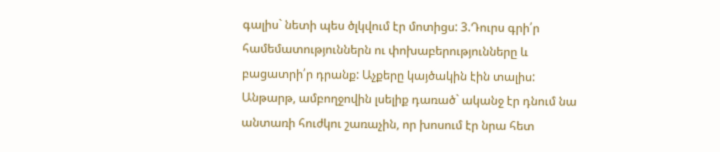գալիս` նետի պես ծլկվում էր մոտիցս: 3.Դուրս գրի՛ր համեմատություններն ու փոխաբերությունները և բացատրի՛ր դրանք: Աչքերը կայծակին էին տալիս: Անթարթ, ամբողջովին լսելիք դառած` ականջ էր դնում նա անտառի հուժկու շառաչին, որ խոսում էր նրա հետ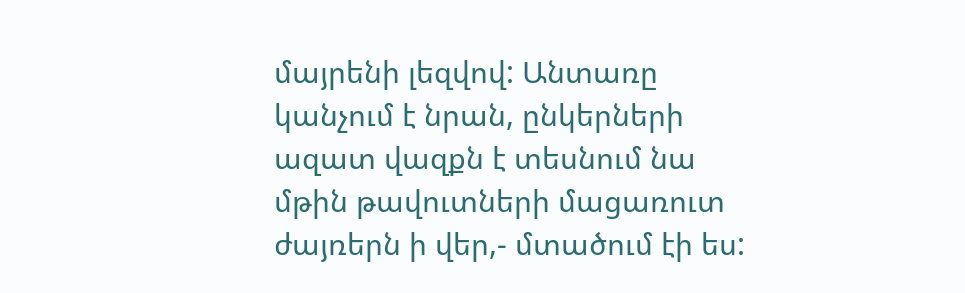մայրենի լեզվով: Անտառը կանչում է նրան, ընկերների ազատ վազքն է տեսնում նա մթին թավուտների մացառուտ ժայռերն ի վեր,- մտածում էի ես: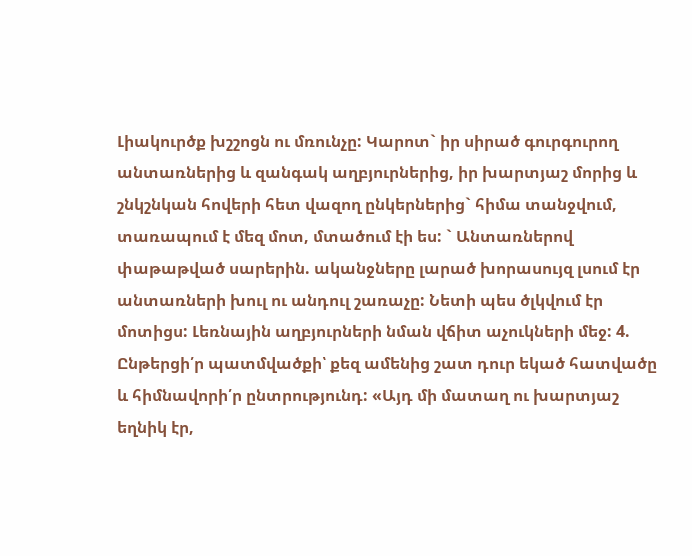Լիակուրծք խշշոցն ու մռունչը: Կարոտ` իր սիրած գուրգուրող անտառներից և զանգակ աղբյուրներից, իր խարտյաշ մորից և շնկշնկան հովերի հետ վազող ընկերներից` հիմա տանջվում, տառապում է մեզ մոտ, մտածում էի ես: ` Անտառներով փաթաթված սարերին. ականջները լարած խորասույզ լսում էր անտառների խուլ ու անդուլ շառաչը: Նետի պես ծլկվում էր մոտիցս: Լեռնային աղբյուրների նման վճիտ աչուկների մեջ: 4. Ընթերցի՛ր պատմվածքի՝ քեզ ամենից շատ դուր եկած հատվածը և հիմնավորի՛ր ընտրությունդ: «Այդ մի մատաղ ու խարտյաշ եղնիկ էր,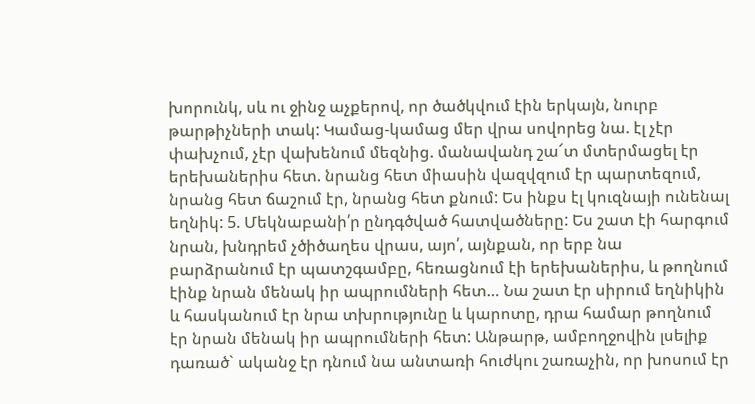խորունկ, սև ու ջինջ աչքերով, որ ծածկվում էին երկայն, նուրբ թարթիչների տակ: Կամաց-կամաց մեր վրա սովորեց նա. էլ չէր փախչում, չէր վախենում մեզնից. մանավանդ շա՜տ մտերմացել էր երեխաներիս հետ. նրանց հետ միասին վազվզում էր պարտեզում, նրանց հետ ճաշում էր, նրանց հետ քնում: Ես ինքս էլ կուզնայի ունենալ եղնիկ: 5. Մեկնաբանի՛ր ընդգծված հատվածները: Ես շատ էի հարգում նրան, խնդրեմ չծիծաղես վրաս, այո՛, այնքան, որ երբ նա բարձրանում էր պատշգամբը, հեռացնում էի երեխաներիս, և թողնում էինք նրան մենակ իր ապրումների հետ… Նա շատ էր սիրում եղնիկին և հասկանում էր նրա տխրությունը և կարոտը, դրա համար թողնում էր նրան մենակ իր ապրումների հետ: Անթարթ, ամբողջովին լսելիք դառած` ականջ էր դնում նա անտառի հուժկու շառաչին, որ խոսում էր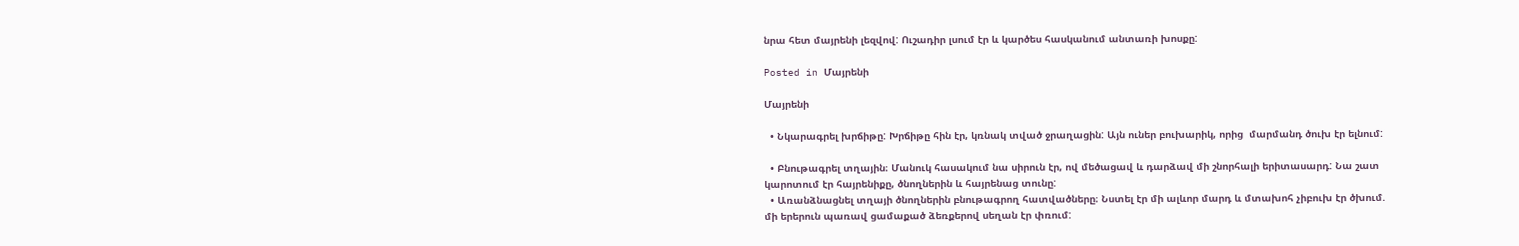նրա հետ մայրենի լեզվով: Ուշադիր լսում էր և կարծես հասկանում անտառի խոսքը:

Posted in Մայրենի

Մայրենի

  • Նկարագրել խրճիթը: Խրճիթը հին էր, կռնակ տված ջրաղացին: Այն ուներ բուխարիկ, որից  մարմանդ ծուխ էր ելնում:

  • Բնութագրել տղային։ Մանուկ հասակում նա սիրուն էր, ով մեծացավ և դարձավ մի շնորհալի երիտասարդ: Նա շատ կարոտում էր հայրենիքը, ծնողներին և հայրենաց տունը:
  • Առանձնացնել տղայի ծնողներին բնութագրող հատվածները։ Նստել էր մի ալևոր մարդ և մտախոհ չիբուխ էր ծխում. մի երերուն պառավ ցամաքած ձեռքերով սեղան էր փռում: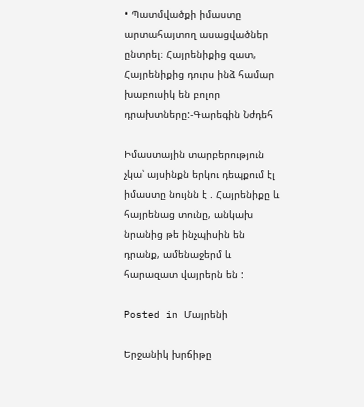• Պատմվածքի իմաստը արտահայտող ասացվածներ ընտրել։ Հայրենիքից զատ, Հայրենիքից դուրս ինձ համար խաբուսիկ են բոլոր դրախտները:-Գարեգին Նժդեհ

Իմաստային տարբերություն չկա՝ այսինքն երկու դեպքում էլ իմաստը նույնն է . Հայրենիքը և հայրենաց տունը, անկախ նրանից թե ինչպիսին են դրանք, ամենաջերմ և հարազատ վայրերն են :

Posted in Մայրենի

Երջանիկ խրճիթը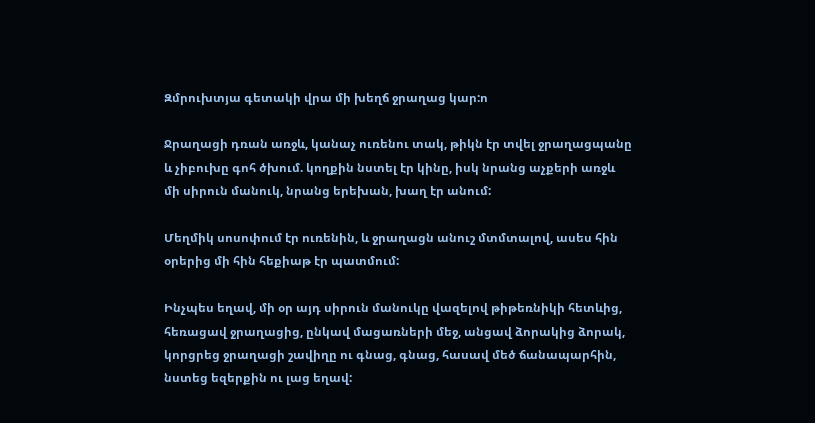Զմրուխտյա գետակի վրա մի խեղճ ջրաղաց կար:ո

Ջրաղացի դռան առջև, կանաչ ուռենու տակ, թիկն էր տվել ջրաղացպանը և չիբուխը գոհ ծխում. կողքին նստել էր կինը, իսկ նրանց աչքերի առջև մի սիրուն մանուկ, նրանց երեխան, խաղ էր անում:

Մեղմիկ սոսոփում էր ուռենին, և ջրաղացն անուշ մտմտալով, ասես հին օրերից մի հին հեքիաթ էր պատմում:

Ինչպես եղավ, մի օր այդ սիրուն մանուկը վազելով թիթեռնիկի հետևից, հեռացավ ջրաղացից, ընկավ մացառների մեջ, անցավ ձորակից ձորակ, կորցրեց ջրաղացի շավիղը ու գնաց, գնաց, հասավ մեծ ճանապարհին, նստեց եզերքին ու լաց եղավ: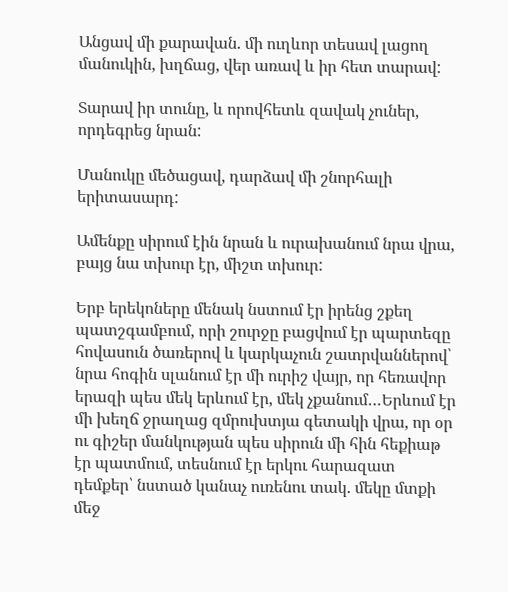Անցավ մի քարավան. մի ուղևոր տեսավ լացող մանուկին, խղճաց, վեր առավ և իր հետ տարավ:

Տարավ իր տունը, և որովհետև զավակ չուներ, որդեգրեց նրան:

Մանուկը մեծացավ, դարձավ մի շնորհալի երիտասարդ:

Ամենքը սիրում էին նրան և ուրախանում նրա վրա, բայց նա տխուր էր, միշտ տխուր:

Երբ երեկոները մենակ նստում էր իրենց շքեղ պատշգամբում, որի շուրջը բացվում էր պարտեզը հովասուն ծառերով և կարկաչուն շատրվաններով՝ նրա հոգին սլանում էր մի ուրիշ վայր, որ հեռավոր երազի պես մեկ երևում էր, մեկ չքանում…Երևում էր մի խեղճ ջրաղաց զմրուխտյա գետակի վրա, որ օր ու գիշեր մանկության պես սիրուն մի հին հեքիաթ էր պատմում, տեսնում էր երկու հարազատ դեմքեր՝ նստած կանաչ ուռենու տակ. մեկը մտքի մեջ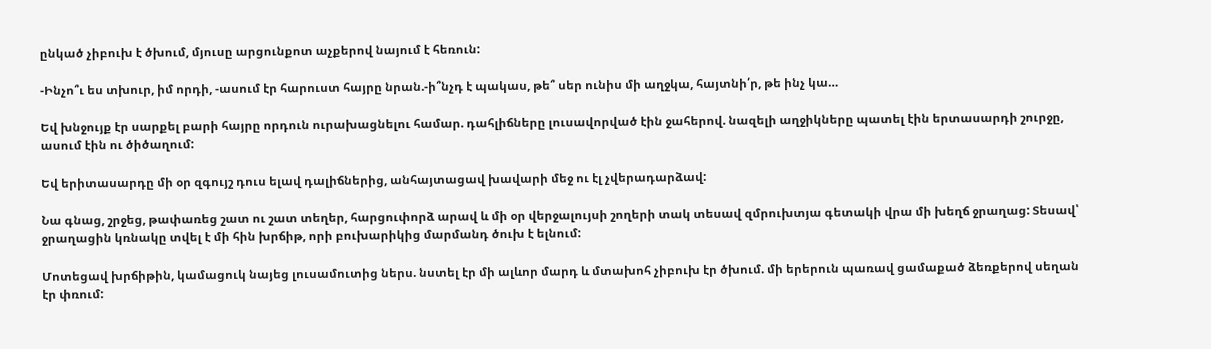ընկած չիբուխ է ծխում, մյուսը արցունքոտ աչքերով նայում է հեռուն:

-Ինչո՞ւ ես տխուր, իմ որդի, -ասում էր հարուստ հայրը նրան.-ի՞նչդ է պակաս, թե՞ սեր ունիս մի աղջկա, հայտնի՛ր, թե ինչ կա…

Եվ խնջույք էր սարքել բարի հայրը որդուն ուրախացնելու համար. դահլիճները լուսավորված էին ջահերով. նազելի աղջիկները պատել էին երտասարդի շուրջը, ասում էին ու ծիծաղում:

Եվ երիտասարդը մի օր զգույշ դուս ելավ դալիճներից, անհայտացավ խավարի մեջ ու էլ չվերադարձավ:

Նա գնաց, շրջեց, թափառեց շատ ու շատ տեղեր, հարցուփորձ արավ և մի օր վերջալույսի շողերի տակ տեսավ զմրուխտյա գետակի վրա մի խեղճ ջրաղաց: Տեսավ՝ ջրաղացին կռնակը տվել է մի հին խրճիթ, որի բուխարիկից մարմանդ ծուխ է ելնում:

Մոտեցավ խրճիթին, կամացուկ նայեց լուսամուտից ներս. նստել էր մի ալևոր մարդ և մտախոհ չիբուխ էր ծխում. մի երերուն պառավ ցամաքած ձեռքերով սեղան էր փռում: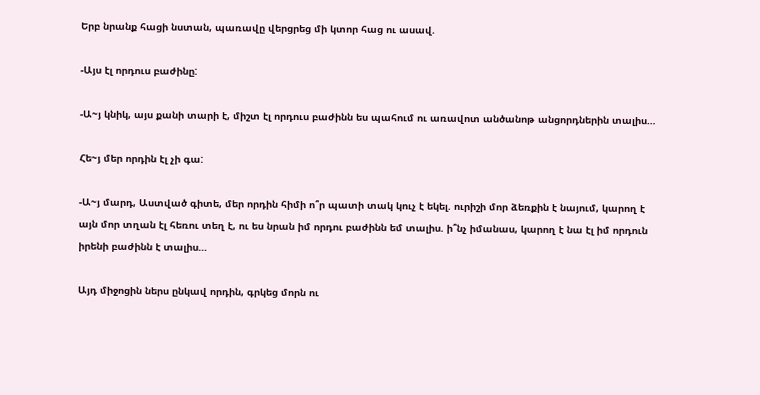Երբ նրանք հացի նստան, պառավը վերցրեց մի կտոր հաց ու ասավ.

-Այս էլ որդուս բաժինը:

-Ա~յ կնիկ, այս քանի տարի է, միշտ էլ որդուս բաժինն ես պահում ու առավոտ անծանոթ անցորդներին տալիս…

Հե~յ մեր որդին էլ չի գա:

-Ա~յ մարդ, Աստված գիտե, մեր որդին հիմի ո՞ր պատի տակ կուչ է եկել. ուրիշի մոր ձեռքին է նայում, կարող է այն մոր տղան էլ հեռու տեղ է, ու ես նրան իմ որդու բաժինն եմ տալիս. ի՞նչ իմանաս, կարող է նա էլ իմ որդուն իրենի բաժինն է տալիս…

Այդ միջոցին ներս ընկավ որդին, գրկեց մորն ու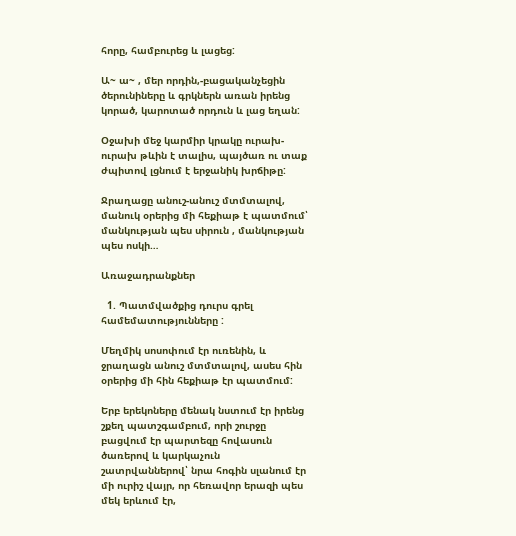հորը, համբուրեց և լացեց:

Ա~ ա~ , մեր որդին,-բացականչեցին ծերունիները և գրկներն առան իրենց կորած, կարոտած որդուն և լաց եղան:

Օջախի մեջ կարմիր կրակը ուրախ-ուրախ թևին է տալիս, պայծառ ու տաք ժպիտով լցնում է երջանիկ խրճիթը:

Ջրաղացը անուշ-անուշ մտմտալով, մանուկ օրերից մի հեքիաթ է պատմում՝ մանկության պես սիրուն , մանկության պես ոսկի…

Առաջադրանքներ

  1. Պատմվածքից դուրս գրել համեմատությունները :

Մեղմիկ սոսոփում էր ուռենին, և ջրաղացն անուշ մտմտալով, ասես հին օրերից մի հին հեքիաթ էր պատմում:

Երբ երեկոները մենակ նստում էր իրենց շքեղ պատշգամբում, որի շուրջը բացվում էր պարտեզը հովասուն ծառերով և կարկաչուն շատրվաններով՝ նրա հոգին սլանում էր մի ուրիշ վայր, որ հեռավոր երազի պես մեկ երևում էր,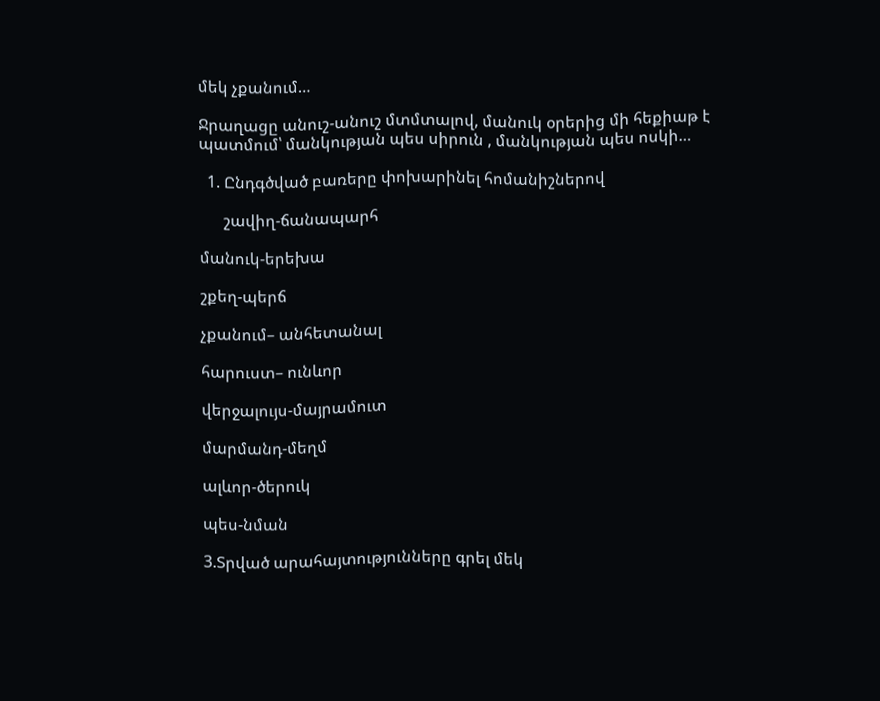մեկ չքանում…

Ջրաղացը անուշ-անուշ մտմտալով, մանուկ օրերից մի հեքիաթ է պատմում՝ մանկության պես սիրուն , մանկության պես ոսկի…

  1. Ընդգծված բառերը փոխարինել հոմանիշներով

      շավիղ-ճանապարհ

մանուկ-երեխա

շքեղ-պերճ

չքանում– անհետանալ

հարուստ– ունևոր

վերջալույս-մայրամուտ

մարմանդ-մեղմ

ալևոր-ծերուկ

պես-նման

3.Տրված արահայտությունները գրել մեկ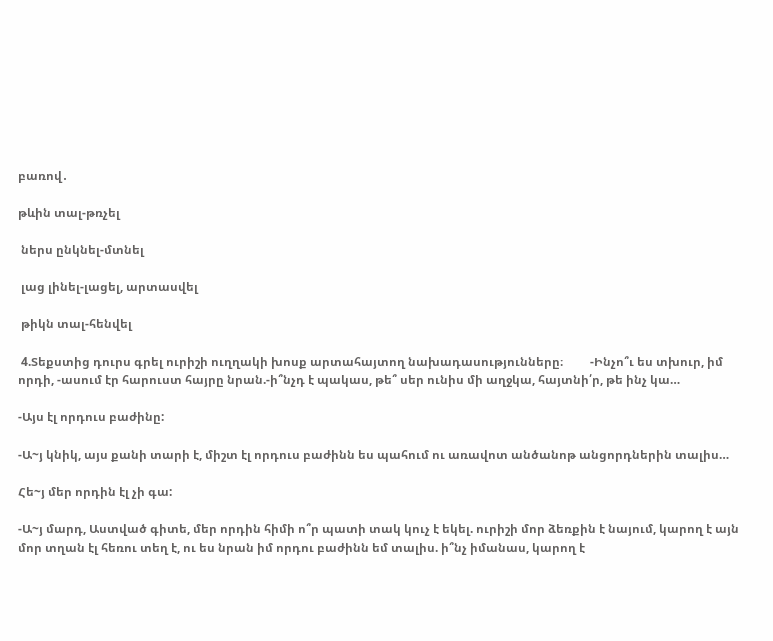բառով․

թևին տալ-թռչել

 ներս ընկնել-մտնել

 լաց լինել-լացել, արտասվել

 թիկն տալ-հենվել

 4.Տեքստից դուրս գրել ուրիշի ուղղակի խոսք արտահայտող նախադասությունները։         -Ինչո՞ւ ես տխուր, իմ որդի, -ասում էր հարուստ հայրը նրան.-ի՞նչդ է պակաս, թե՞ սեր ունիս մի աղջկա, հայտնի՛ր, թե ինչ կա…

-Այս էլ որդուս բաժինը:

-Ա~յ կնիկ, այս քանի տարի է, միշտ էլ որդուս բաժինն ես պահում ու առավոտ անծանոթ անցորդներին տալիս…

Հե~յ մեր որդին էլ չի գա:

-Ա~յ մարդ, Աստված գիտե, մեր որդին հիմի ո՞ր պատի տակ կուչ է եկել. ուրիշի մոր ձեռքին է նայում, կարող է այն մոր տղան էլ հեռու տեղ է, ու ես նրան իմ որդու բաժինն եմ տալիս. ի՞նչ իմանաս, կարող է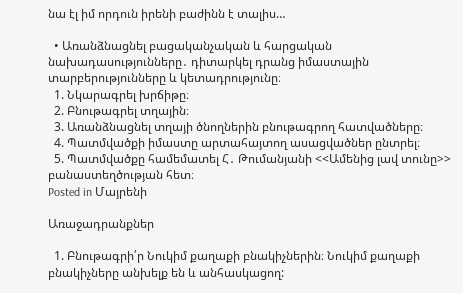նա էլ իմ որդուն իրենի բաժինն է տալիս…

  • Առանձնացնել բացականչական և հարցական նախադասությունները․ դիտարկել դրանց իմաստային տարբերությունները և կետադրությունը։
  1. Նկարագրել խրճիթը։
  2. Բնութագրել տղային։
  3. Առանձնացնել տղայի ծնողներին բնութագրող հատվածները։
  4. Պատմվածքի իմաստը արտահայտող ասացվածներ ընտրել։
  5. Պատմվածքը համեմատել Հ․ Թումանյանի <<Ամենից լավ տունը>>  բանաստեղծության հետ։
Posted in Մայրենի

Առաջադրանքներ

  1. Բնութագրի՛ր Նուկիմ քաղաքի բնակիչներին։ Նուկիմ քաղաքի բնակիչները անխելք են և անհասկացող: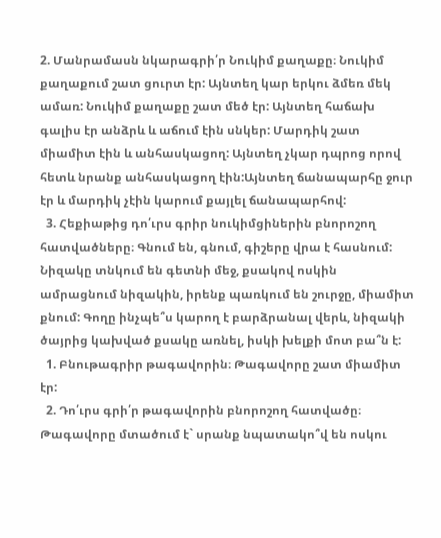2. Մանրամասն նկարագրի՛ր Նուկիմ քաղաքը։ Նուկիմ քաղաքում շատ ցուրտ էր: Այնտեղ կար երկու ձմեռ մեկ ամառ: Նուկիմ քաղաքը շատ մեծ էր: Այնտեղ հաճախ գալիս էր անձրև և աճում էին սնկեր: Մարդիկ շատ միամիտ էին և անհասկացող: Այնտեղ չկար դպրոց որով հետև նրանք անհասկացող էին:Այնտեղ ճանապարհը ջուր էր և մարդիկ չէին կարում քայլել ճանապարհով:
  3. Հեքիաթից դո՛ւրս գրիր նուկիմցիներին բնորոշող հատվածները։ Գնում են, գնում, գիշերը վրա է հասնում: Նիզակը տնկում են գետնի մեջ, քսակով ոսկին ամրացնում նիզակին, իրենք պառկում են շուրջը, միամիտ քնում: Գողը ինչպե՞ս կարող է բարձրանալ վերև, նիզակի ծայրից կախված քսակը առնել, իսկի խելքի մոտ բա՞ն է:
  1. Բնութագրիր թագավորին։ Թագավորը շատ միամիտ էր:
  2. Դո՛ւրս գրի՛ր թագավորին բնորոշող հատվածը։ Թագավորը մտածում է` սրանք նպատակո՞վ են ոսկու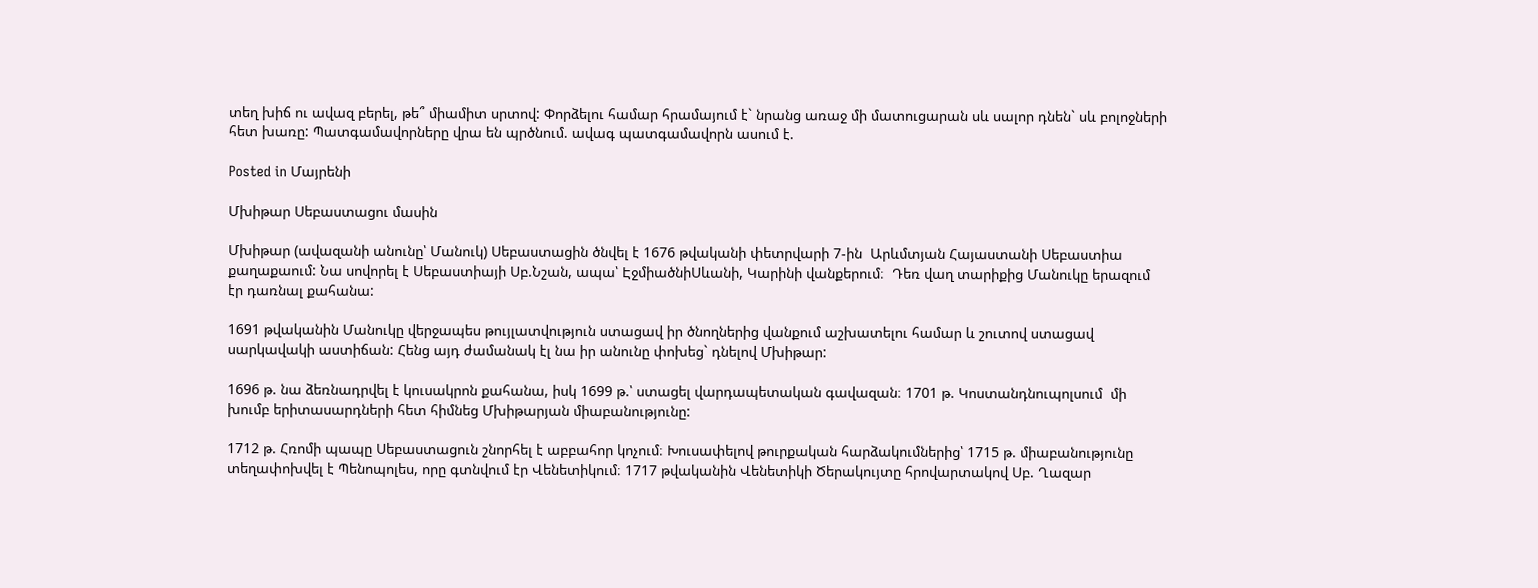տեղ խիճ ու ավազ բերել, թե՞ միամիտ սրտով: Փորձելու համար հրամայում է` նրանց առաջ մի մատուցարան սև սալոր դնեն` սև բոլոջների հետ խառը: Պատգամավորները վրա են պրծնում. ավագ պատգամավորն ասում է.

Posted in Մայրենի

Մխիթար Սեբաստացու մասին

Մխիթար (ավազանի անունը՝ Մանուկ) Սեբաստացին ծնվել է 1676 թվականի փետրվարի 7-ին  Արևմտյան Հայաստանի Սեբաստիա քաղաքաում: Նա սովորել է Սեբաստիայի Սբ.Նշան, ապա՝ ԷջմիածնիՍևանի, Կարինի վանքերում։  Դեռ վաղ տարիքից Մանուկը երազում էր դառնալ քահանա:

1691 թվականին Մանուկը վերջապես թույլատվություն ստացավ իր ծնողներից վանքում աշխատելու համար և շուտով ստացավ սարկավակի աստիճան: Հենց այդ ժամանակ էլ նա իր անունը փոխեց` դնելով Մխիթար:

1696 թ. նա ձեռնադրվել է կուսակրոն քահանա, իսկ 1699 թ.՝ ստացել վարդապետական գավազան։ 1701 թ. Կոստանդնուպոլսում  մի խումբ երիտասարդների հետ հիմնեց Մխիթարյան միաբանությունը:

1712 թ. Հռոմի պապը Սեբաստացուն շնորհել է աբբահոր կոչում։ Խուսափելով թուրքական հարձակումներից՝ 1715 թ. միաբանությունը տեղափոխվել է Պենոպոլես, որը գտնվում էր Վենետիկում։ 1717 թվականին Վենետիկի Ծերակույտը հրովարտակով Սբ. Ղազար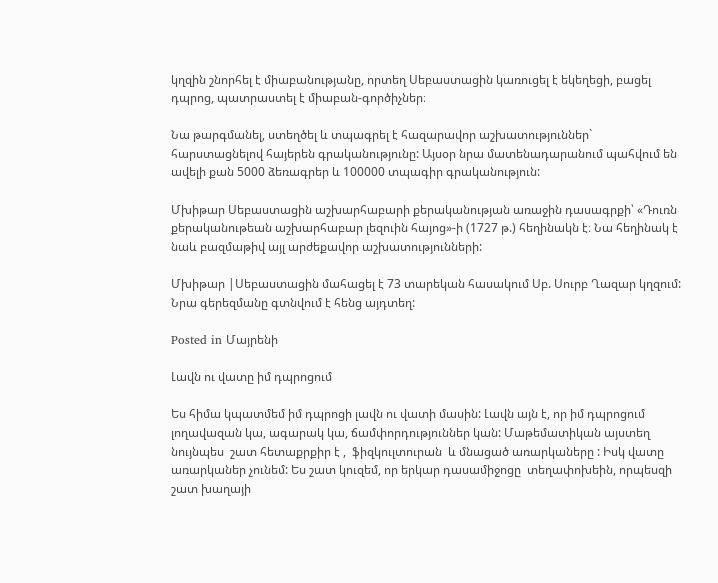կղզին շնորհել է միաբանությանը, որտեղ Սեբաստացին կառուցել է եկեղեցի, բացել դպրոց, պատրաստել է միաբան-գործիչներ։

Նա թարգմանել, ստեղծել և տպագրել է հազարավոր աշխատություններ` հարստացնելով հայերեն գրականությունը: Այսօր նրա մատենադարանում պահվում են ավելի քան 5000 ձեռագրեր և 100000 տպագիր գրականություն:

Մխիթար Սեբաստացին աշխարհաբարի քերականության առաջին դասագրքի՝ «Դուռն քերականութեան աշխարհաբար լեզուին հայոց»-ի (1727 թ.) հեղինակն է։ Նա հեղինակ է նաև բազմաթիվ այլ արժեքավոր աշխատությունների:

Մխիթար |Սեբաստացին մահացել է 73 տարեկան հասակում Սբ. Սուրբ Ղազար կղզում: Նրա գերեզմանը գտնվում է հենց այդտեղ:

Posted in Մայրենի

Լավն ու վատը իմ դպրոցում

Ես հիմա կպատմեմ իմ դպրոցի լավն ու վատի մասին: Լավն այն է, որ իմ դպրոցում լողավազան կա, ագարակ կա, ճամփորդություններ կան: Մաթեմատիկան այստեղ նույնպես  շատ հետաքրքիր է ,  ֆիզկուլտուրան  և մնացած առարկաները : Իսկ վատը առարկաներ չունեմ: Ես շատ կուզեմ, որ երկար դասամիջոցը  տեղափոխեին, որպեսզի շատ խաղայի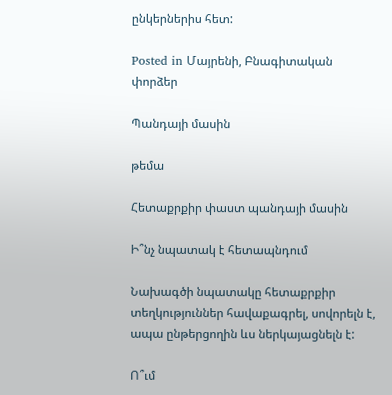ընկերներիս հետ:

Posted in Մայրենի, Բնագիտական փորձեր

Պանդայի մասին

թեմա

Հետաքրքիր փաստ պանդայի մասին

Ի՞նչ նպատակ է հետապնդում

Նախագծի նպատակը հետաքրքիր տեղկություններ հավաքագրել, սովորելն է, ապա ընթերցողին ևս ներկայացնելն է:

Ո՞ւմ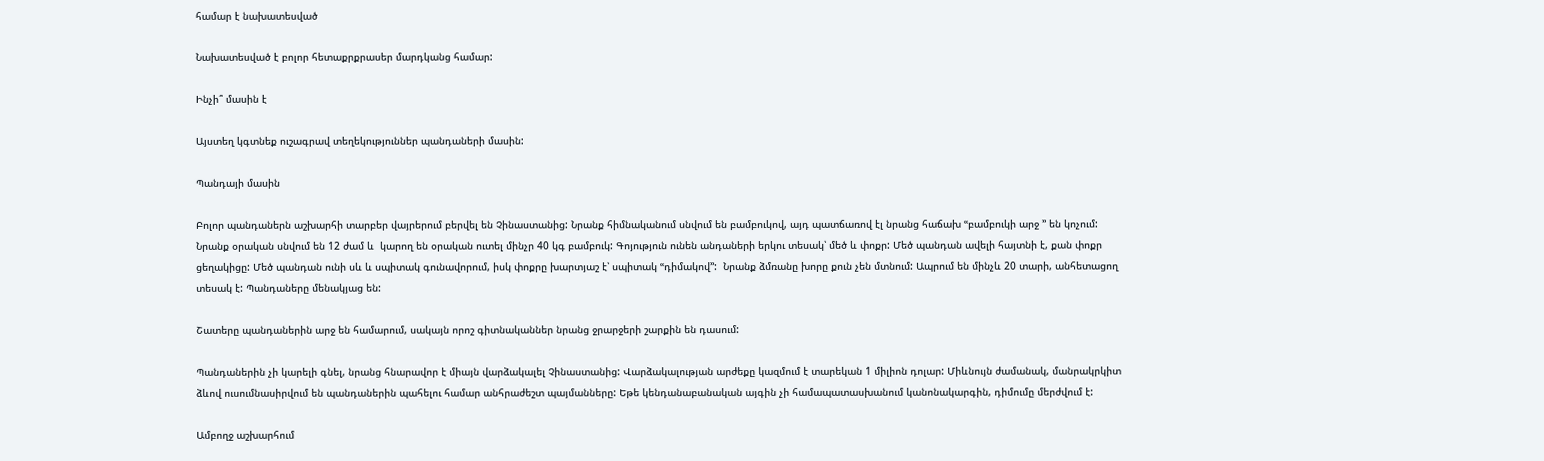համար է նախատեսված

Նախատեսված է բոլոր հետաքրքրասեր մարդկանց համար:

Ինչի՞ մասին է

Այստեղ կգտնեք ուշագրավ տեղեկություններ պանդաների մասին:

Պանդայի մասին

Բոլոր պանդաներն աշխարհի տարբեր վայրերում բերվել են Չինաստանից: Նրանք հիմնականում սնվում են բամբուկով, այդ պատճառով էլ նրանց հաճախ ՙՙբամբուկի արջ ՚՚ են կոչում: Նրանք օրական սնվում են 12 ժամ և  կարող են օրական ուտել մինչր 40 կգ բամբուկ: Գոյություն ունեն անդաների երկու տեսակ՝ մեծ և փոքր: Մեծ պանդան ավելի հայտնի է, քան փոքր ցեղակիցը: Մեծ պանդան ունի սև և սպիտակ գունավորում, իսկ փոքրը խարտյաշ է՝ սպիտակ ՙՙդիմակով՚՚:  Նրանք ձմռանը խորը քուն չեն մտնում: Ապրում են մինչև 20 տարի, անհետացող տեսակ է: Պանդաները մենակյաց են:

Շատերը պանդաներին արջ են համարում, սակայն որոշ գիտնականներ նրանց ջրարջերի շարքին են դասում:

Պանդաներին չի կարելի գնել, նրանց հնարավոր է միայն վարձակալել Չինաստանից: Վարձակալության արժեքը կազմում է տարեկան 1 միլիոն դոլար: Միևնույն ժամանակ, մանրակրկիտ ձևով ուսումնասիրվում են պանդաներին պահելու համար անհրաժեշտ պայմանները: Եթե կենդանաբանական այգին չի համապատասխանում կանոնակարգին, դիմումը մերժվում է:

Ամբողջ աշխարհում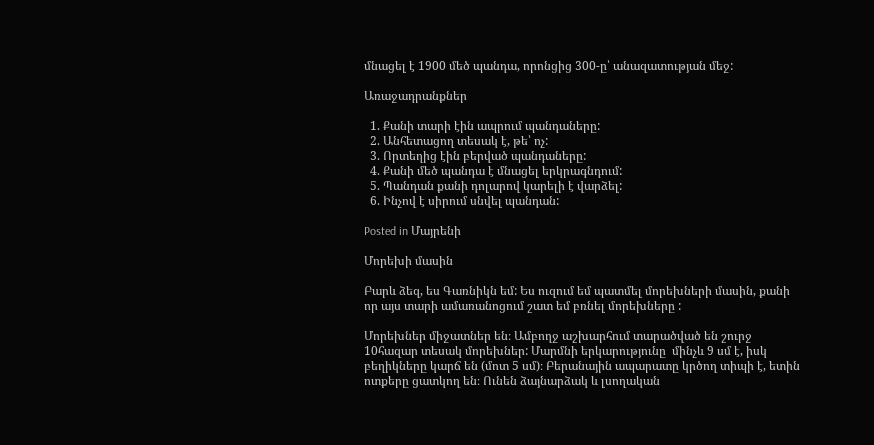մնացել է 1900 մեծ պանդա, որոնցից 300-ը՝ անազատության մեջ:

Առաջադրանքներ

  1. Քանի տարի էին ապրում պանդաները:
  2. Անհետացող տեսակ է, թե՝ ոչ:
  3. Որտեղից էին բերված պանդաները:
  4. Քանի մեծ պանդա է մնացել երկրագնդում:
  5. Պանդան քանի դոլարով կարելի է վարձել:
  6. Ինչով է սիրում սնվել պանդան:

Posted in Մայրենի

Մորեխի մասին

Բարև ձեզ, ես Գառնիկն եմ: Ես ուզում եմ պատմել մորեխների մասին, քանի որ այս տարի ամառանոցում շատ եմ բռնել մորեխները :

Մորեխներ միջատներ են։ Ամբողջ աշխարհում տարածված են շուրջ 10հազար տեսակ մորեխներ: Մարմնի երկարությունը  մինչև 9 սմ է, իսկ  բեղիկները կարճ են (մոտ 5 սմ)։ Բերանային ապարատը կրծող տիպի է, ետին ոտքերը ցատկող են։ Ունեն ձայնարձակ և լսողական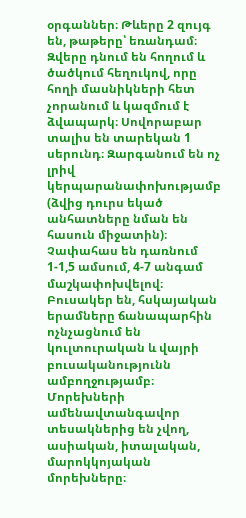օրգաններ։ Թևերը 2 զույգ են, թաթերը՝ եռանդամ։ Զվերը դնում են հողում և ծածկում հեղուկով, որը հողի մասնիկների հետ չորանում և կազմում է ձվապարկ։ Սովորաբար տալիս են տարեկան 1 սերունդ։ Զարգանում են ոչ լրիվ կերպարանափոխությամբ (ձվից դուրս եկած անհատները նման են հասուն միջատին)։ Չափահաս են դառնում 1-1,5 ամսում, 4-7 անգամ մաշկափոխվելով։ Բուսակեր են, հսկայական երամները ճանապարհին ոչնչացնում են կուլտուրական և վայրի բուսականությունն ամբողջությամբ։ Մորեխների ամենավտանգավոր տեսակներից են չվող, ասիական, իտալական, մարոկկոյական մորեխները։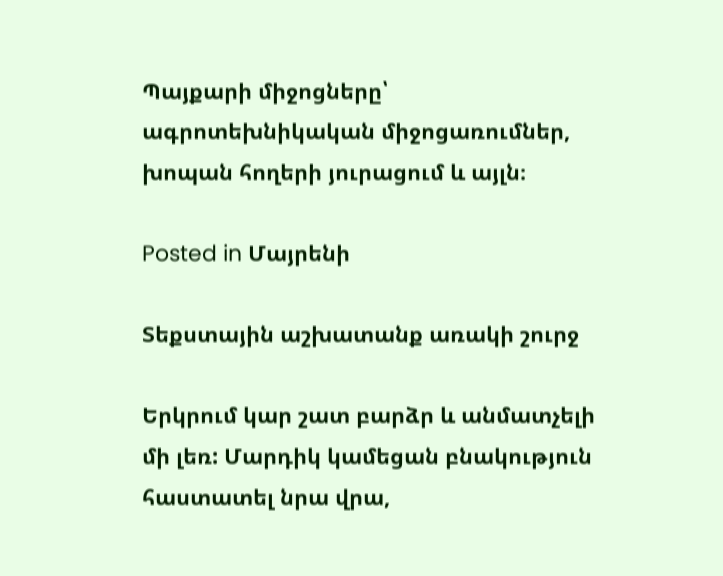Պայքարի միջոցները՝ ագրոտեխնիկական միջոցառումներ, խոպան հողերի յուրացում և այլն։

Posted in Մայրենի

Տեքստային աշխատանք առակի շուրջ

Երկրում կար շատ բարձր և անմատչելի մի լեռ: Մարդիկ կամեցան բնակություն հաստատել նրա վրա,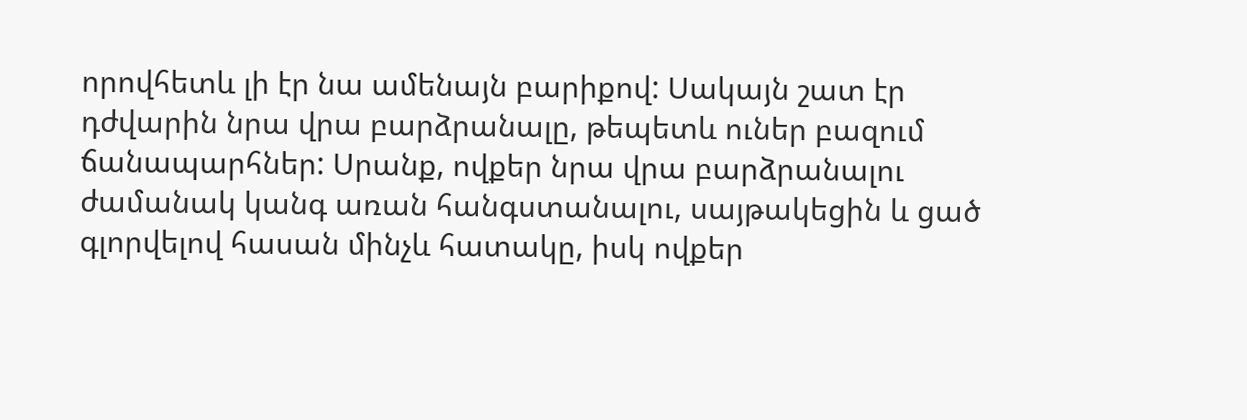որովհետև լի էր նա ամենայն բարիքով: Սակայն շատ էր դժվարին նրա վրա բարձրանալը, թեպետև ուներ բազում ճանապարհներ: Սրանք, ովքեր նրա վրա բարձրանալու ժամանակ կանգ առան հանգստանալու, սայթակեցին և ցած գլորվելով հասան մինչև հատակը, իսկ ովքեր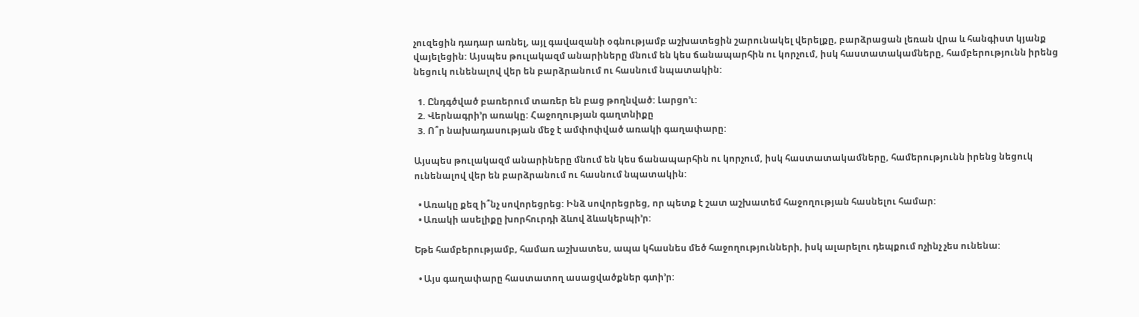չուզեցին դադար առնել, այլ գավազանի օգնությամբ աշխատեցին շարունակել վերելքը, բարձրացան լեռան վրա և հանգիստ կյանք վայելեցին: Այսպես թուլակազմ անարիները մնում են կես ճանապարհին ու կորչում, իսկ հաստատակամները, համբերությունն իրենց նեցուկ ունենալով վեր են բարձրանում ու հասնում նպատակին:

  1. Ընդգծված բառերում տառեր են բաց թողնված: Լարցո’ւ:
  2. Վերնագրի’ր առակը: Հաջողության գաղտնիքը
  3. Ո՞ր նախադասության մեջ է ամփոփված առակի գաղափարը:

Այսպես թուլակազմ անարիները մնում են կես ճանապարհին ու կորչում, իսկ հաստատակամները, համերությունն իրենց նեցուկ ունենալով վեր են բարձրանում ու հասնում նպատակին:

  • Առակը քեզ ի՞նչ սովորեցրեց: Ինձ սովորեցրեց, որ պետք է շատ աշխատեմ հաջողության հասնելու համար:
  • Առակի ասելիքը խորհուրդի ձևով ձևակերպի’ր:

Եթե համբերությամբ, համառ աշխատես, ապա կհասնես մեծ հաջողությունների, իսկ ալարելու դեպքում ոչինչ չես ունենա:

  • Այս գաղափարը հաստատող ասացվածքներ գտի’ր: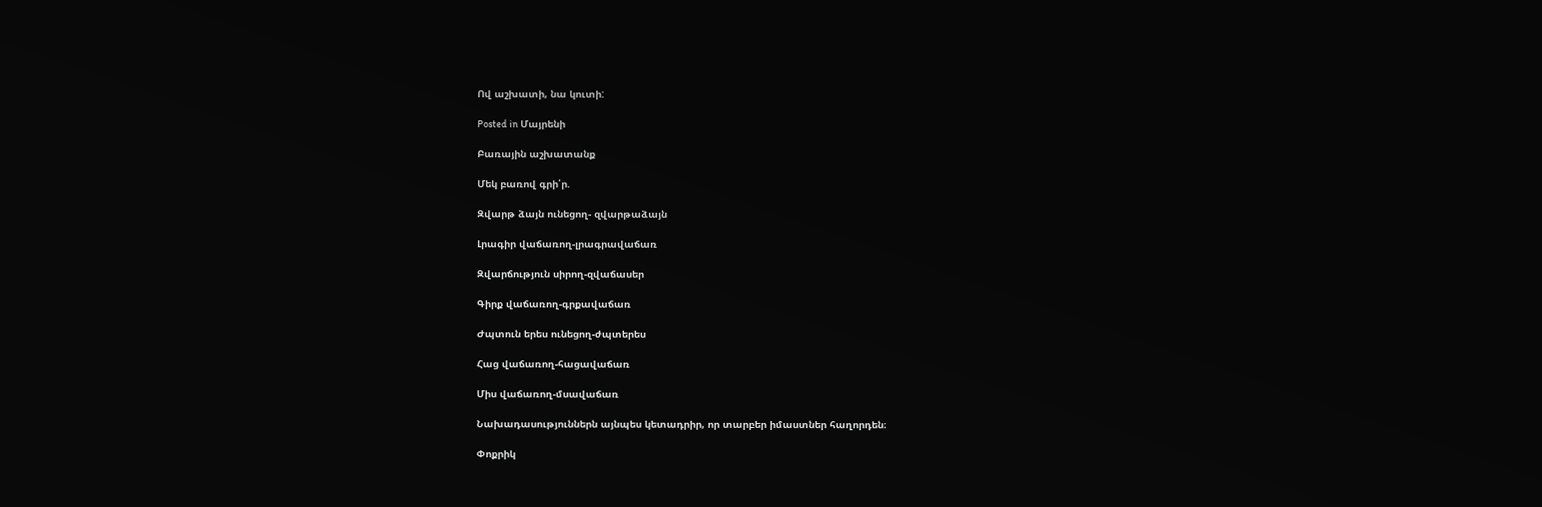Ով աշխատի, նա կուտի:

Posted in Մայրենի

Բառային աշխատանք

Մեկ բառով գրի՛ր.

Զվարթ ձայն ունեցող- զվարթաձայն

Լրագիր վաճառող-լրագրավաճառ

Զվարճություն սիրող-զվաճասեր

Գիրք վաճառող-գրքավաճառ

Ժպտուն երես ունեցող-ժպտերես

Հաց վաճառող-հացավաճառ

Միս վաճառող-մսավաճառ

Նախադասություններն այնպես կետադրիր, որ տարբեր իմաստներ հաղորդեն։

Փոքրիկ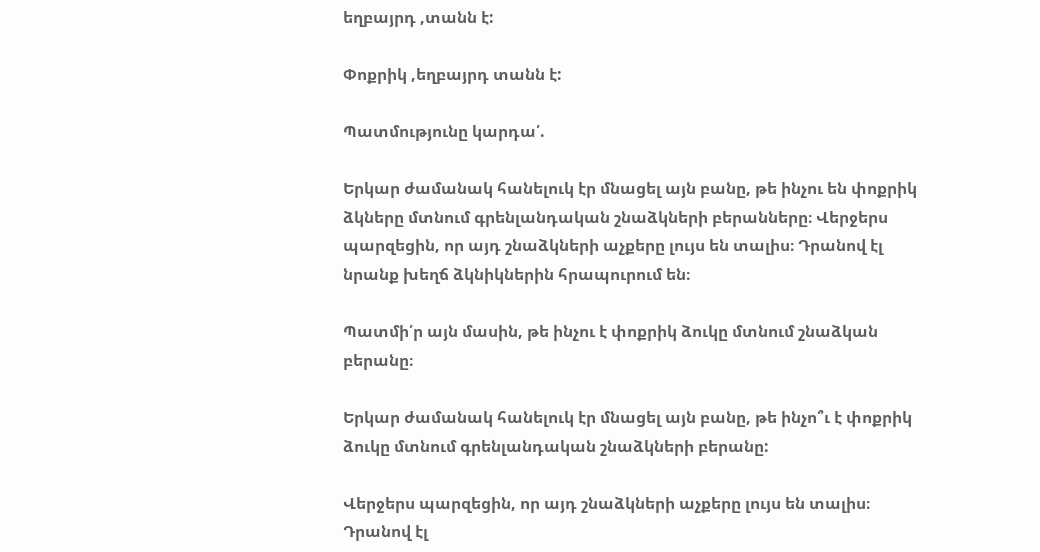եղբայրդ ,տանն է:

Փոքրիկ ,եղբայրդ տանն է:

Պատմությունը կարդա՛.

Երկար ժամանակ հանելուկ էր մնացել այն բանը, թե ինչու են փոքրիկ ձկները մտնում գրենլանդական շնաձկների բերանները։ Վերջերս պարզեցին, որ այդ շնաձկների աչքերը լույս են տալիս։ Դրանով էլ նրանք խեղճ ձկնիկներին հրապուրում են։

Պատմի՛ր այն մասին, թե ինչու է փոքրիկ ձուկը մտնում շնաձկան բերանը։

Երկար ժամանակ հանելուկ էր մնացել այն բանը, թե ինչո՞ւ է փոքրիկ ձուկը մտնում գրենլանդական շնաձկների բերանը:

Վերջերս պարզեցին, որ այդ շնաձկների աչքերը լույս են տալիս։ Դրանով էլ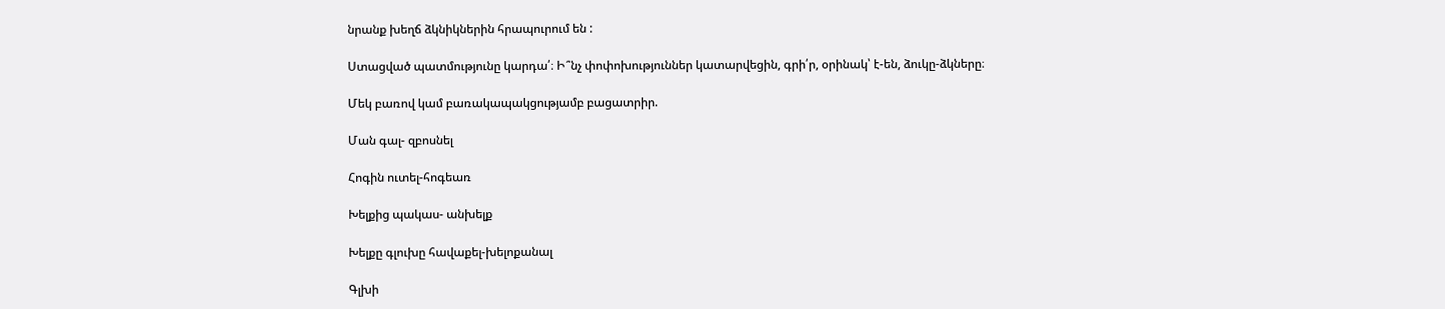նրանք խեղճ ձկնիկներին հրապուրում են :

Ստացված պատմությունը կարդա՛։ Ի՞նչ փոփոխություններ կատարվեցին, գրի՛ր, օրինակ՝ է-են, ձուկը-ձկները։

Մեկ բառով կամ բառակապակցությամբ բացատրիր.

Ման գալ- զբոսնել

Հոգին ուտել-հոգեառ

Խելքից պակաս- անխելք

Խելքը գլուխը հավաքել-խելոքանալ

Գլխի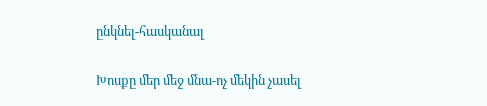ընկնել-հասկանալ

Խոսքը մեր մեջ մնա-ոչ մեկին չասել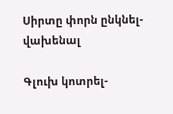Սիրտը փորն ընկնել-վախենալ

Գլուխ կոտրել-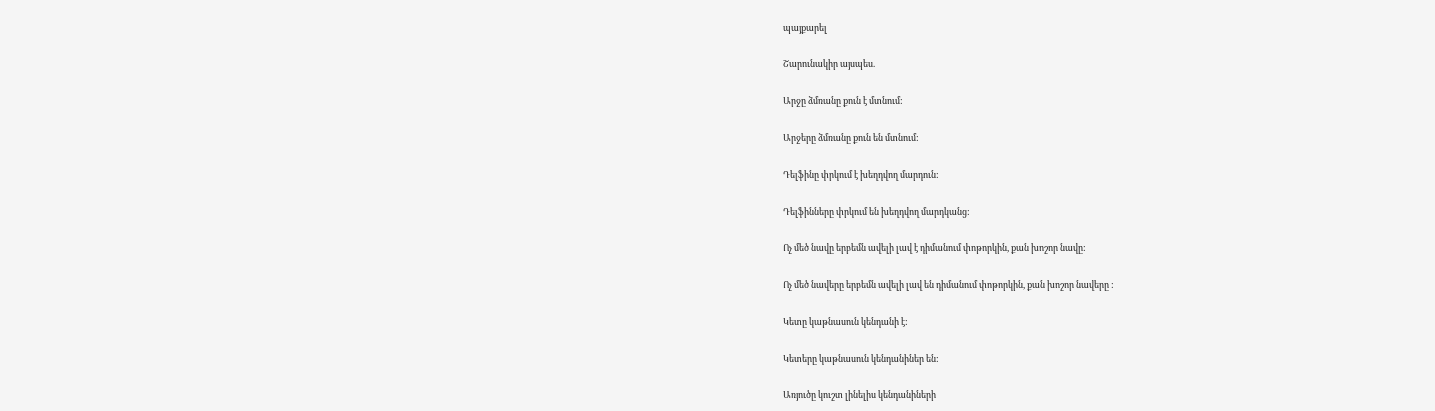պայքարել

Շարունակիր այսպես.

Արջը ձմռանը քուն է մտնում:

Արջերը ձմռանը քուն են մտնում:

Դելֆինը փրկում է խեղդվող մարդուն:

Դելֆինները փրկում են խեղդվող մարդկանց:

Ոչ մեծ նավը երբեմն ավելի լավ է դիմանում փոթորկին, քան խոշոր նավը:

Ոչ մեծ նավերը երբեմն ավելի լավ են դիմանում փոթորկին, քան խոշոր նավերը :

Կետը կաթնասուն կենդանի է:

Կետերը կաթնասուն կենդանիներ են:

Առյուծը կուշտ լինելիս կենդանիների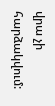վրա չի հարձակվում: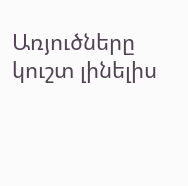Առյուծները կուշտ լինելիս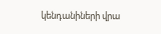կենդանիների վրա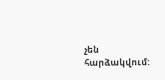չեն հարձակվում: